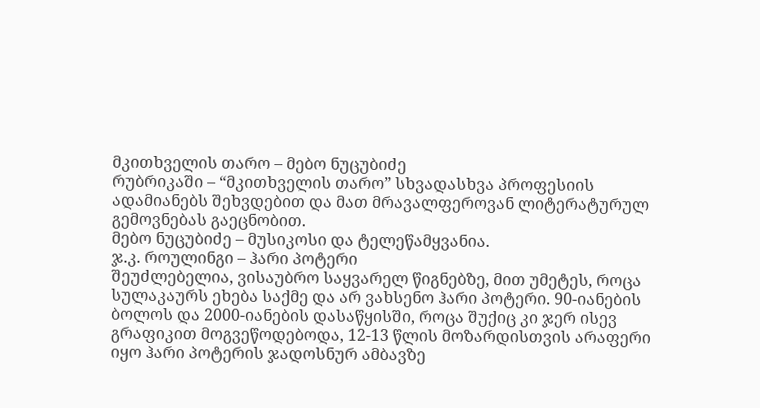მკითხველის თარო – მებო ნუცუბიძე
რუბრიკაში – “მკითხველის თარო” სხვადასხვა პროფესიის ადამიანებს შეხვდებით და მათ მრავალფეროვან ლიტერატურულ გემოვნებას გაეცნობით.
მებო ნუცუბიძე – მუსიკოსი და ტელეწამყვანია.
ჯ.კ. როულინგი – ჰარი პოტერი
შეუძლებელია, ვისაუბრო საყვარელ წიგნებზე, მით უმეტეს, როცა სულაკაურს ეხება საქმე და არ ვახსენო ჰარი პოტერი. 90-იანების ბოლოს და 2000-იანების დასაწყისში, როცა შუქიც კი ჯერ ისევ გრაფიკით მოგვეწოდებოდა, 12-13 წლის მოზარდისთვის არაფერი იყო ჰარი პოტერის ჯადოსნურ ამბავზე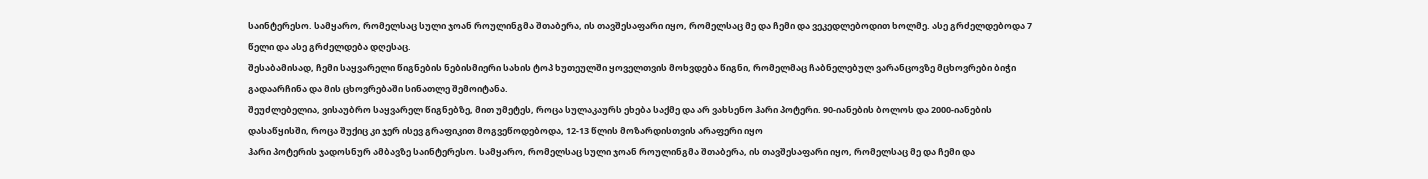საინტერესო. სამყარო, რომელსაც სული ჯოან როულინგმა შთაბერა, ის თავშესაფარი იყო, რომელსაც მე და ჩემი და ვეკედლებოდით ხოლმე. ასე გრძელდებოდა 7 წელი და ასე გრძელდება დღესაც.
შესაბამისად, ჩემი საყვარელი წიგნების ნებისმიერი სახის ტოპ ხუთეულში ყოველთვის მოხვდება წიგნი, რომელმაც ჩაბნელებულ ვარანცოვზე მცხოვრები ბიჭი გადაარჩინა და მის ცხოვრებაში სინათლე შემოიტანა.
შეუძლებელია, ვისაუბრო საყვარელ წიგნებზე, მით უმეტეს, როცა სულაკაურს ეხება საქმე და არ ვახსენო ჰარი პოტერი. 90-იანების ბოლოს და 2000-იანების დასაწყისში, როცა შუქიც კი ჯერ ისევ გრაფიკით მოგვეწოდებოდა, 12-13 წლის მოზარდისთვის არაფერი იყო
ჰარი პოტერის ჯადოსნურ ამბავზე საინტერესო. სამყარო, რომელსაც სული ჯოან როულინგმა შთაბერა, ის თავშესაფარი იყო, რომელსაც მე და ჩემი და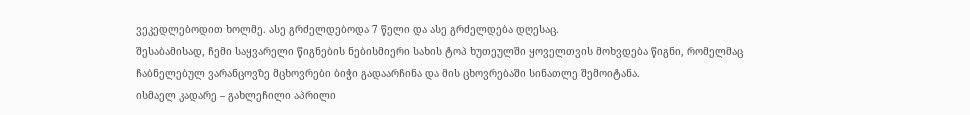ვეკედლებოდით ხოლმე. ასე გრძელდებოდა 7 წელი და ასე გრძელდება დღესაც.
შესაბამისად, ჩემი საყვარელი წიგნების ნებისმიერი სახის ტოპ ხუთეულში ყოველთვის მოხვდება წიგნი, რომელმაც ჩაბნელებულ ვარანცოვზე მცხოვრები ბიჭი გადაარჩინა და მის ცხოვრებაში სინათლე შემოიტანა.
ისმაელ კადარე – გახლეჩილი აპრილი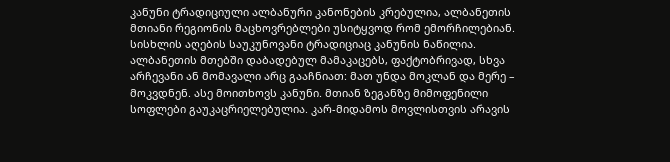კანუნი ტრადიციული ალბანური კანონების კრებულია, ალბანეთის მთიანი რეგიონის მაცხოვრებლები უსიტყვოდ რომ ემორჩილებიან. სისხლის აღების საუკუნოვანი ტრადიციაც კანუნის ნაწილია. ალბანეთის მთებში დაბადებულ მამაკაცებს, ფაქტობრივად, სხვა არჩევანი ან მომავალი არც გააჩნიათ: მათ უნდა მოკლან და მერე – მოკვდნენ. ასე მოითხოვს კანუნი. მთიან ზეგანზე მიმოფენილი სოფლები გაუკაცრიელებულია. კარ-მიდამოს მოვლისთვის არავის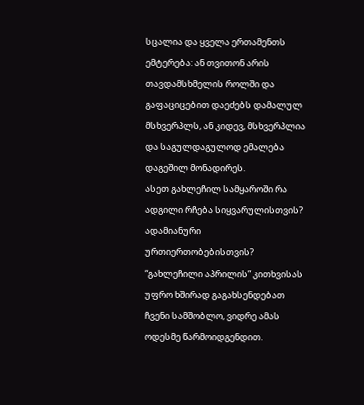სცალია და ყველა ერთამენთს ემტერება: ან თვითონ არის თავდამსხმელის როლში და გაფაციცებით დაეძებს დამალულ მსხვერპლს, ან კიდევ, მსხვერპლია და საგულდაგულოდ ემალება დაგეშილ მონადირეს.
ასეთ გახლეჩილ სამყაროში რა ადგილი რჩება სიყვარულისთვის? ადამიანური ურთიერთობებისთვის?
“გახლეჩილი აპრილის” კითხვისას უფრო ხშირად გაგახსენდებათ ჩვენი სამშობლო, ვიდრე ამას ოდესმე წარმოიდგენდით.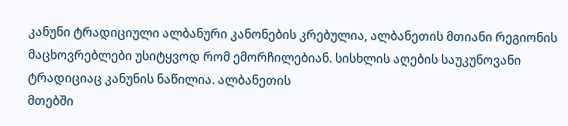კანუნი ტრადიციული ალბანური კანონების კრებულია, ალბანეთის მთიანი რეგიონის მაცხოვრებლები უსიტყვოდ რომ ემორჩილებიან. სისხლის აღების საუკუნოვანი ტრადიციაც კანუნის ნაწილია. ალბანეთის
მთებში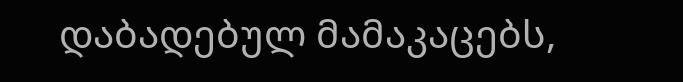დაბადებულ მამაკაცებს,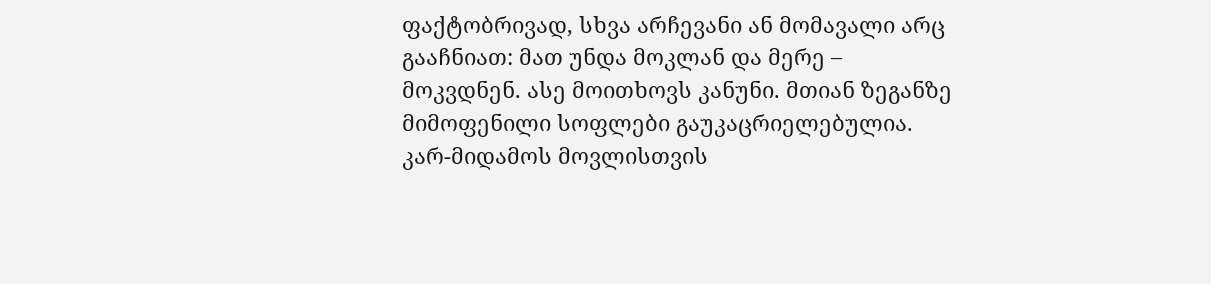ფაქტობრივად, სხვა არჩევანი ან მომავალი არც გააჩნიათ: მათ უნდა მოკლან და მერე – მოკვდნენ. ასე მოითხოვს კანუნი. მთიან ზეგანზე მიმოფენილი სოფლები გაუკაცრიელებულია. კარ-მიდამოს მოვლისთვის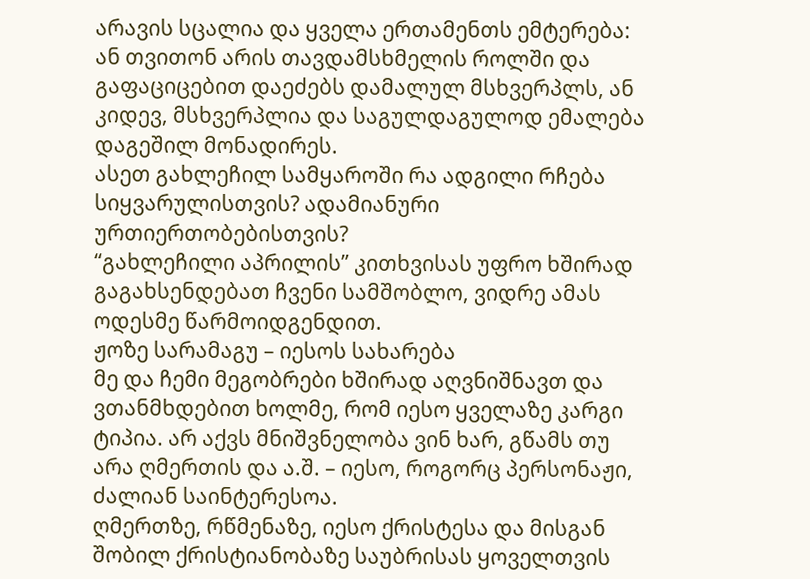არავის სცალია და ყველა ერთამენთს ემტერება: ან თვითონ არის თავდამსხმელის როლში და გაფაციცებით დაეძებს დამალულ მსხვერპლს, ან კიდევ, მსხვერპლია და საგულდაგულოდ ემალება დაგეშილ მონადირეს.
ასეთ გახლეჩილ სამყაროში რა ადგილი რჩება სიყვარულისთვის? ადამიანური ურთიერთობებისთვის?
“გახლეჩილი აპრილის” კითხვისას უფრო ხშირად გაგახსენდებათ ჩვენი სამშობლო, ვიდრე ამას ოდესმე წარმოიდგენდით.
ჟოზე სარამაგუ – იესოს სახარება
მე და ჩემი მეგობრები ხშირად აღვნიშნავთ და ვთანმხდებით ხოლმე, რომ იესო ყველაზე კარგი ტიპია. არ აქვს მნიშვნელობა ვინ ხარ, გწამს თუ არა ღმერთის და ა.შ. – იესო, როგორც პერსონაჟი, ძალიან საინტერესოა.
ღმერთზე, რწმენაზე, იესო ქრისტესა და მისგან შობილ ქრისტიანობაზე საუბრისას ყოველთვის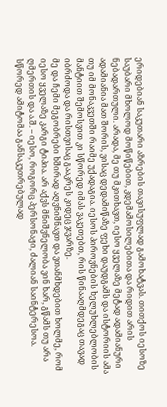ერიდებიან საკუთარი აზრების თავისუფლად გამოხატვას. თითქოს იესოზე საუბარი მხოლოდ მოწიწებით, კდემამოსილებითა და რიდით არის ნებადართული. არადა, მე თუ მკითხავთ, იესო ყველაზე მეტად ადამიანური ადამიანია მათ შორის, ვისაც დედამიწაზე ფეხი დაუდგამს და ისტორიის ამა თუ იმ მონაკვეთში რაიმე უქადაგია. იესოს პიროვნების ხელუხლებლობის მანტიით შემოსვით კი სწორედ იმას ვაკეთებთ, რის წინააღმდეგაც თავად იბრძოდა და რისთვისაც გააკრეს კიდეც ჯვარზე.
მე და ჩემი მეგობრები ხშირად აღვნიშნავთ და ვთანმხდებით ხოლმე, რომ იესო ყველაზე კარგი ტიპია. არ აქვს მნიშვნელობა ვინ ხარ, გწამს თუ არა ღმერთის და ა.შ. – იესო, როგორც პერსონაჟი, ძალიან საინტერესოა.
სწორედ ამიტომაა განსაკუთრებულად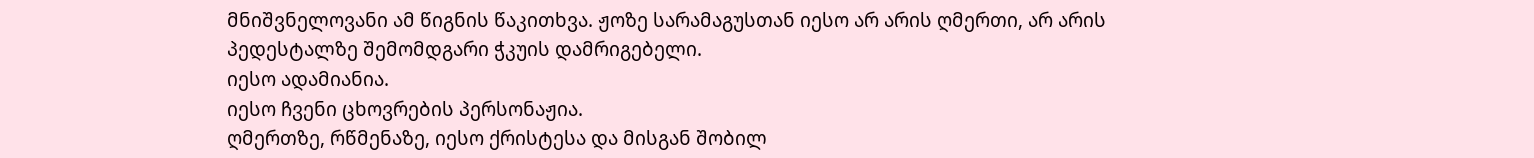მნიშვნელოვანი ამ წიგნის წაკითხვა. ჟოზე სარამაგუსთან იესო არ არის ღმერთი, არ არის პედესტალზე შემომდგარი ჭკუის დამრიგებელი.
იესო ადამიანია.
იესო ჩვენი ცხოვრების პერსონაჟია.
ღმერთზე, რწმენაზე, იესო ქრისტესა და მისგან შობილ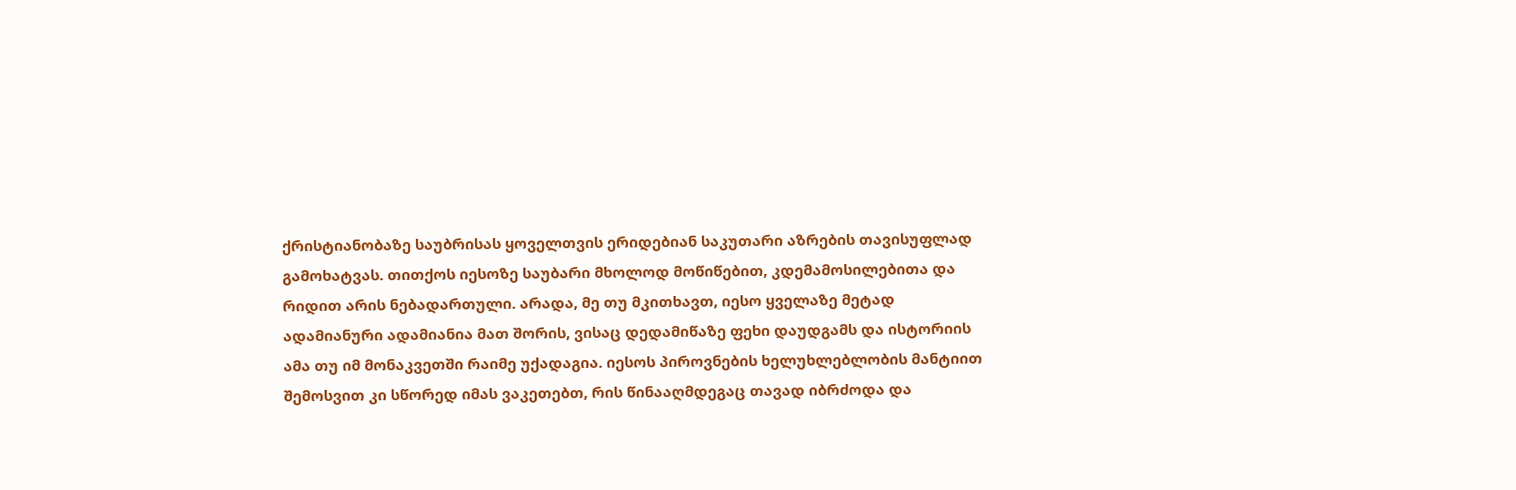ქრისტიანობაზე საუბრისას ყოველთვის ერიდებიან საკუთარი აზრების თავისუფლად გამოხატვას. თითქოს იესოზე საუბარი მხოლოდ მოწიწებით, კდემამოსილებითა და რიდით არის ნებადართული. არადა, მე თუ მკითხავთ, იესო ყველაზე მეტად ადამიანური ადამიანია მათ შორის, ვისაც დედამიწაზე ფეხი დაუდგამს და ისტორიის ამა თუ იმ მონაკვეთში რაიმე უქადაგია. იესოს პიროვნების ხელუხლებლობის მანტიით შემოსვით კი სწორედ იმას ვაკეთებთ, რის წინააღმდეგაც თავად იბრძოდა და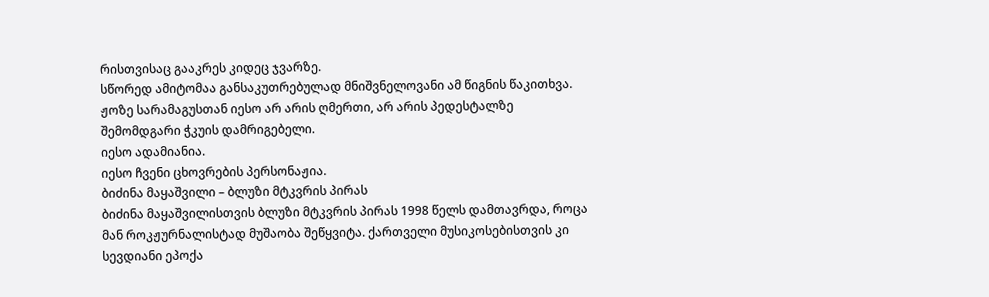რისთვისაც გააკრეს კიდეც ჯვარზე.
სწორედ ამიტომაა განსაკუთრებულად მნიშვნელოვანი ამ წიგნის წაკითხვა. ჟოზე სარამაგუსთან იესო არ არის ღმერთი, არ არის პედესტალზე შემომდგარი ჭკუის დამრიგებელი.
იესო ადამიანია.
იესო ჩვენი ცხოვრების პერსონაჟია.
ბიძინა მაყაშვილი – ბლუზი მტკვრის პირას
ბიძინა მაყაშვილისთვის ბლუზი მტკვრის პირას 1998 წელს დამთავრდა, როცა მან როკჟურნალისტად მუშაობა შეწყვიტა. ქართველი მუსიკოსებისთვის კი სევდიანი ეპოქა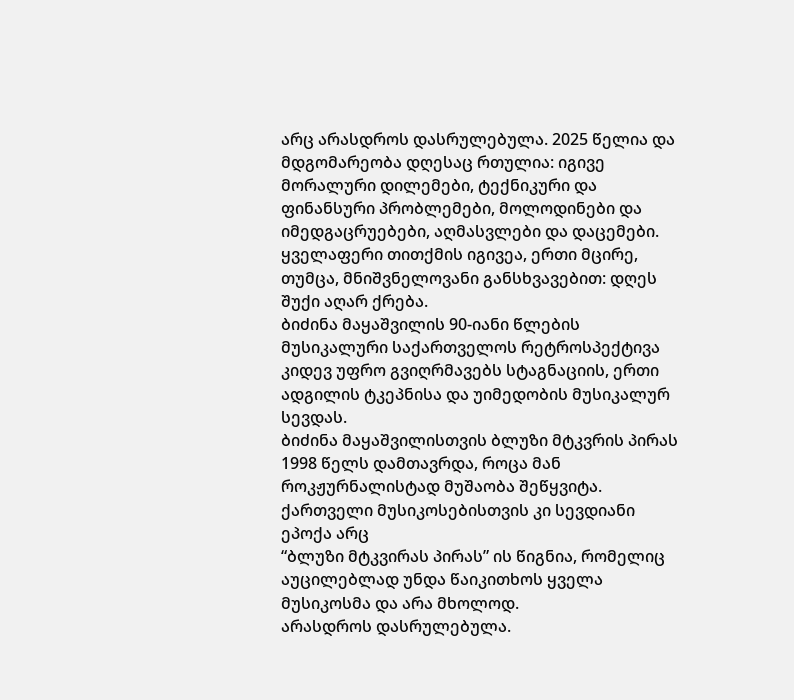არც არასდროს დასრულებულა. 2025 წელია და მდგომარეობა დღესაც რთულია: იგივე მორალური დილემები, ტექნიკური და ფინანსური პრობლემები, მოლოდინები და იმედგაცრუებები, აღმასვლები და დაცემები.
ყველაფერი თითქმის იგივეა, ერთი მცირე, თუმცა, მნიშვნელოვანი განსხვავებით: დღეს შუქი აღარ ქრება.
ბიძინა მაყაშვილის 90-იანი წლების მუსიკალური საქართველოს რეტროსპექტივა კიდევ უფრო გვიღრმავებს სტაგნაციის, ერთი ადგილის ტკეპნისა და უიმედობის მუსიკალურ სევდას.
ბიძინა მაყაშვილისთვის ბლუზი მტკვრის პირას 1998 წელს დამთავრდა, როცა მან როკჟურნალისტად მუშაობა შეწყვიტა. ქართველი მუსიკოსებისთვის კი სევდიანი ეპოქა არც
“ბლუზი მტკვირას პირას” ის წიგნია, რომელიც აუცილებლად უნდა წაიკითხოს ყველა მუსიკოსმა და არა მხოლოდ.
არასდროს დასრულებულა.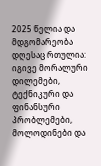2025 წელია და მდგომარეობა დღესაც რთულია: იგივე მორალური დილემები, ტექნიკური და ფინანსური პრობლემები, მოლოდინები და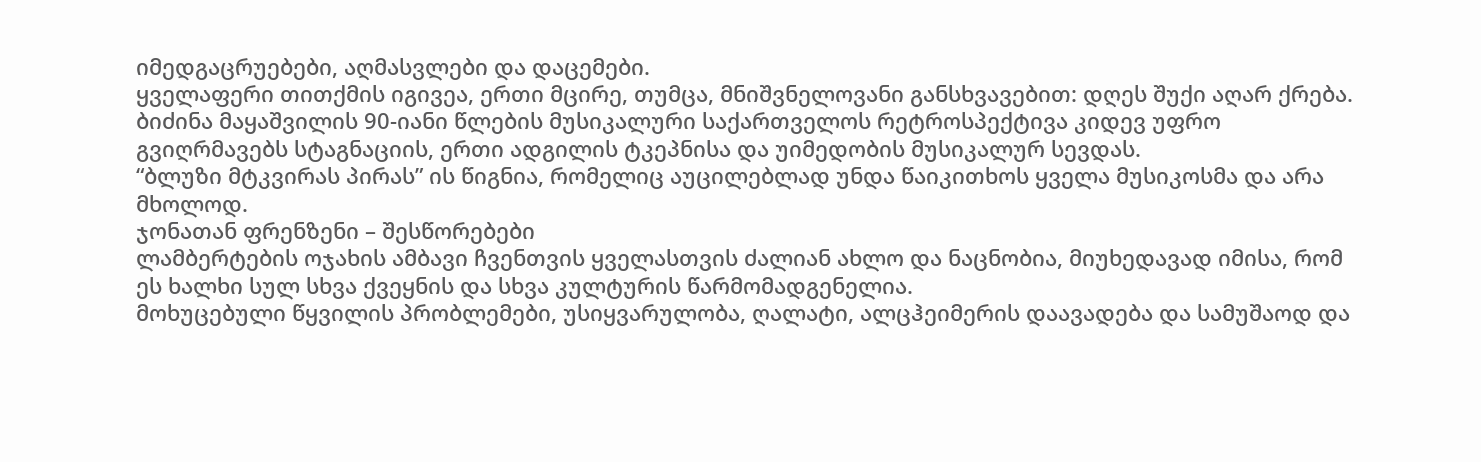იმედგაცრუებები, აღმასვლები და დაცემები.
ყველაფერი თითქმის იგივეა, ერთი მცირე, თუმცა, მნიშვნელოვანი განსხვავებით: დღეს შუქი აღარ ქრება.
ბიძინა მაყაშვილის 90-იანი წლების მუსიკალური საქართველოს რეტროსპექტივა კიდევ უფრო გვიღრმავებს სტაგნაციის, ერთი ადგილის ტკეპნისა და უიმედობის მუსიკალურ სევდას.
“ბლუზი მტკვირას პირას” ის წიგნია, რომელიც აუცილებლად უნდა წაიკითხოს ყველა მუსიკოსმა და არა მხოლოდ.
ჯონათან ფრენზენი – შესწორებები
ლამბერტების ოჯახის ამბავი ჩვენთვის ყველასთვის ძალიან ახლო და ნაცნობია, მიუხედავად იმისა, რომ ეს ხალხი სულ სხვა ქვეყნის და სხვა კულტურის წარმომადგენელია.
მოხუცებული წყვილის პრობლემები, უსიყვარულობა, ღალატი, ალცჰეიმერის დაავადება და სამუშაოდ და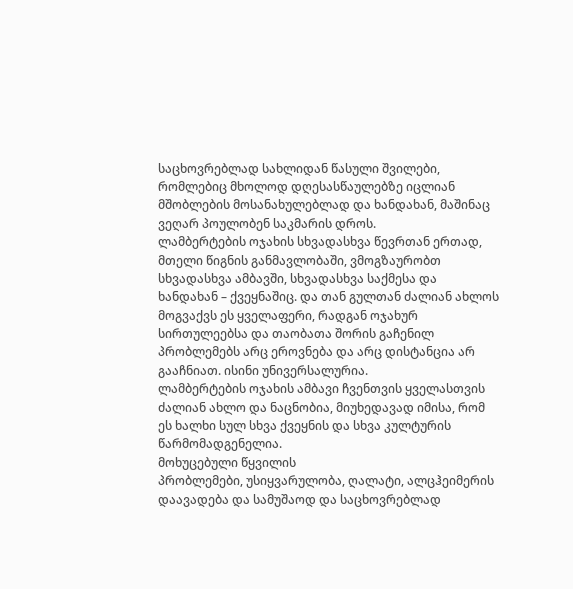საცხოვრებლად სახლიდან წასული შვილები, რომლებიც მხოლოდ დღესასწაულებზე იცლიან მშობლების მოსანახულებლად და ხანდახან, მაშინაც ვეღარ პოულობენ საკმარის დროს.
ლამბერტების ოჯახის სხვადასხვა წევრთან ერთად, მთელი წიგნის განმავლობაში, ვმოგზაურობთ სხვადასხვა ამბავში, სხვადასხვა საქმესა და ხანდახან – ქვეყნაშიც. და თან გულთან ძალიან ახლოს მოგვაქვს ეს ყველაფერი, რადგან ოჯახურ სირთულეებსა და თაობათა შორის გაჩენილ პრობლემებს არც ეროვნება და არც დისტანცია არ გააჩნიათ. ისინი უნივერსალურია.
ლამბერტების ოჯახის ამბავი ჩვენთვის ყველასთვის ძალიან ახლო და ნაცნობია, მიუხედავად იმისა, რომ ეს ხალხი სულ სხვა ქვეყნის და სხვა კულტურის წარმომადგენელია.
მოხუცებული წყვილის
პრობლემები, უსიყვარულობა, ღალატი, ალცჰეიმერის დაავადება და სამუშაოდ და საცხოვრებლად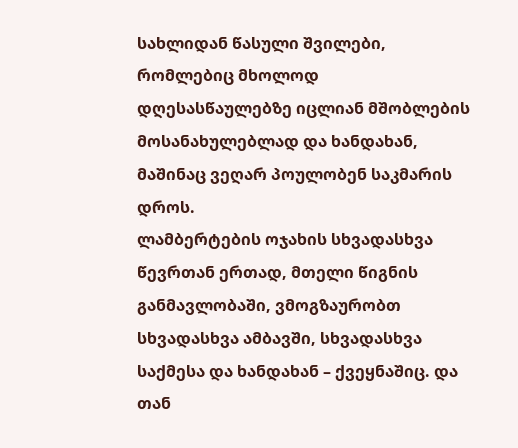სახლიდან წასული შვილები, რომლებიც მხოლოდ დღესასწაულებზე იცლიან მშობლების მოსანახულებლად და ხანდახან, მაშინაც ვეღარ პოულობენ საკმარის დროს.
ლამბერტების ოჯახის სხვადასხვა წევრთან ერთად, მთელი წიგნის განმავლობაში, ვმოგზაურობთ სხვადასხვა ამბავში, სხვადასხვა საქმესა და ხანდახან – ქვეყნაშიც. და თან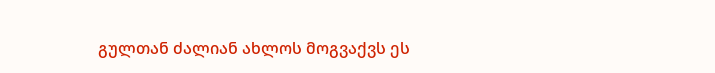გულთან ძალიან ახლოს მოგვაქვს ეს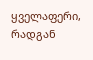ყველაფერი, რადგან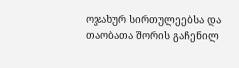ოჯახურ სირთულეებსა და თაობათა შორის გაჩენილ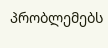პრობლემებს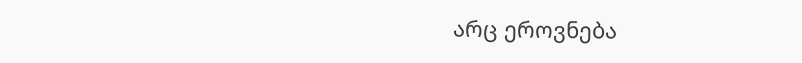არც ეროვნება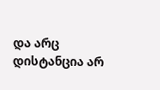და არც დისტანცია არ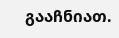გააჩნიათ.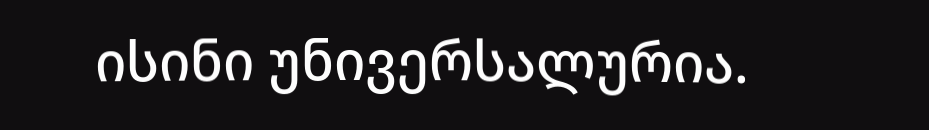ისინი უნივერსალურია.